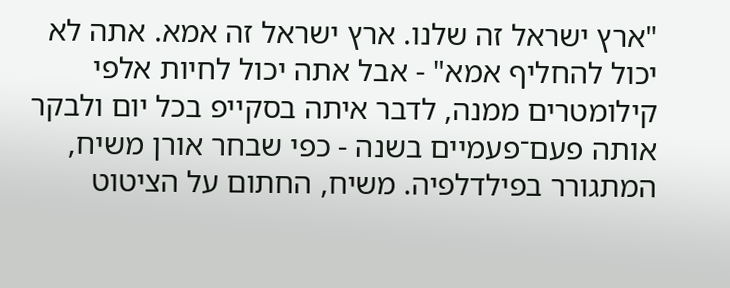"ארץ ישראל זה שלנו. ארץ ישראל זה אמא. אתה לא יכול להחליף אמא" - אבל אתה יכול לחיות אלפי קילומטרים ממנה, לדבר איתה בסקייפ בכל יום ולבקר אותה פעם־פעמיים בשנה - כפי שבחר אורן משיח, המתגורר בפילדלפיה. משיח, החתום על הציטוט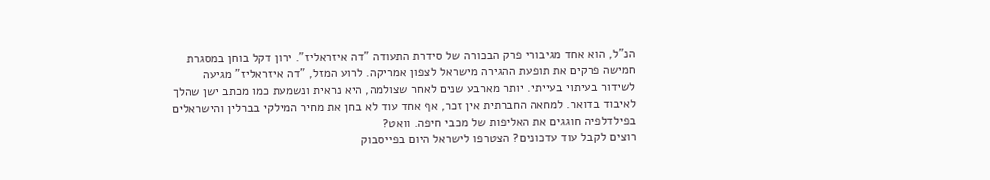הנ"ל, הוא אחד מגיבורי פרק הבכורה של סידרת התעודה "דה איזראליז". ירון דקל בוחן במסגרת חמישה פרקים את תופעת ההגירה מישראל לצפון אמריקה. לרוע המזל, "דה איזראליז" מגיעה לשידור בעיתוי בעייתי. יותר מארבע שנים לאחר שצולמה, היא נראית ונשמעת כמו מכתב ישן שהלך לאיבוד בדואר. למחאה החברתית אין זכר, אף אחד עוד לא בחן את מחיר המילקי בברלין והישראלים בפילדלפיה חוגגים את האליפות של מכבי חיפה. וואט?
רוצים לקבל עוד עדכונים? הצטרפו לישראל היום בפייסבוק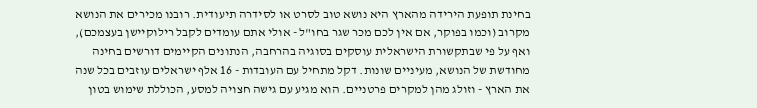בחינת תופעת הירידה מהארץ היא נושא טוב לסרט או לסידרה תיעודית. רובנו מכירים את הנושא מקרוב (וכמו בפוקר, אם אין לכם מכר שגר בחו"ל - אולי אתם עומדים לקבל רילוקיישן בעצמכם), ואף על פי שבתקשורת הישראלית עוסקים בסוגיה בהרחבה, הנתונים הקיימים דורשים בחינה מחודשת של הנושא, מעיניים שונות. דקל מתחיל עם העובדות - 16 אלף ישראלים עוזבים בכל שנה את הארץ - וזולג מהן למקרים פרטניים. הוא מגיע עם גישה חצויה למסע, הכוללת שימוש בטון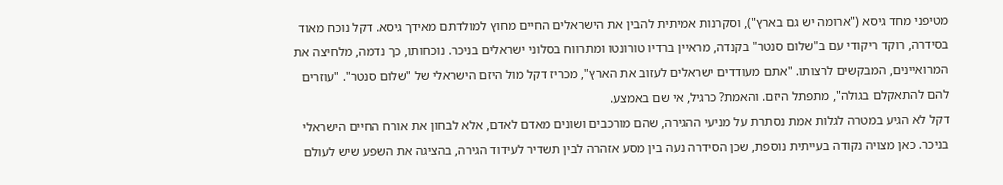מטיפני מחד גיסא ("ארומה יש גם בארץ"), וסקרנות אמיתית להבין את הישראלים החיים מחוץ למולדתם מאידך גיסא. דקל נוכח מאוד בסידרה, רוקד ריקודי עם ב"שלום סנטר" בקנדה, מראיין ברדיו טורונטו ומתרווח בסלוני ישראלים בניכר. נוכחותו, כך נדמה, מלחיצה את המרואיינים, המבקשים לרצותו. "אתם מעודדים ישראלים לעזוב את הארץ", מכריז דקל מול היזם הישראלי של "שלום סנטר". "עוזרים להם להתאקלם בגולה", מתפתל היזם. והאמת? כרגיל, אי שם באמצע.
דקל לא הגיע במטרה לגלות אמת נסתרת על מניעי ההגירה, שהם מורכבים ושונים מאדם לאדם, אלא לבחון את אורח החיים הישראלי בניכר. כאן מצויה נקודה בעייתית נוספת, שכן הסידרה נעה בין מסע אזהרה לבין תשדיר לעידוד הגירה, בהציגה את השפע שיש לעולם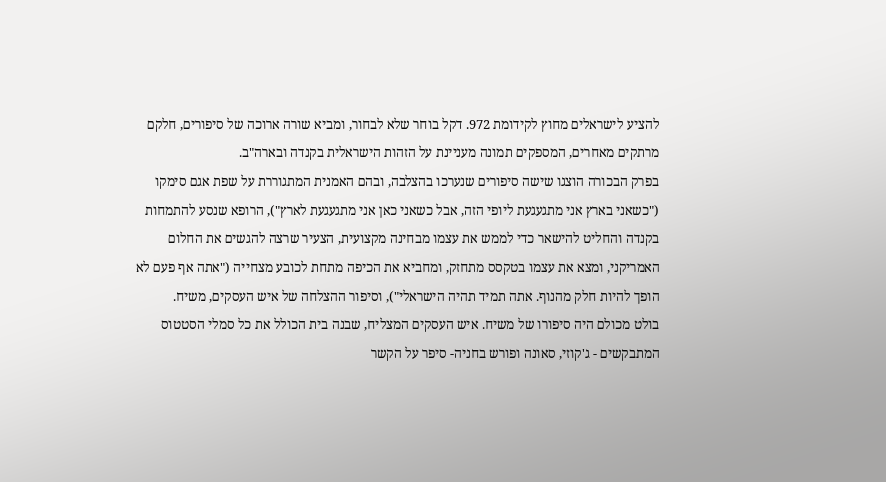להציע לישראלים מחוץ לקידומת 972. דקל בוחר שלא לבחור, ומביא שורה ארוכה של סיפורים, חלקם מרתקים מאחרים, המספקים תמונה מעניינת על הזהות הישראלית בקנדה ובארה"ב.
בפרק הבכורה הוצגו שישה סיפורים שנערכו בהצלבה, ובהם האמנית המתגוררת על שפת אגם סימקו ("כשאני בארץ אני מתגעגעת ליופי הזה, אבל כשאני כאן אני מתגעגעת לארץ"), הרופא שנסע להתמחות בקנדה והחליט להישאר כדי לממש את עצמו מבחינה מקצועית, הצעיר שרצה להגשים את החלום האמריקני, ומצא את עצמו בטקסס מתחזק, ומחביא את הכיפה מתחת לכובע מצחייה ("אתה אף פעם לא הופך להיות חלק מהנוף. אתה תמיד תהיה הישראלי"), וסיפור ההצלחה של איש העסקים, משיח.
בולט מכולם היה סיפורו של משיח. איש העסקים המצליח, שבנה בית הכולל את כל סמלי הסטטוס המתבקשים - ג'קוזי, סאונה ופורש בחניה- סיפר על הקשר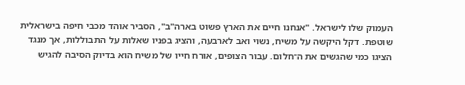העמוק שלו לישראל. "אנחנו חיים את הארץ פשוט בארה"ב", הסביר אוהד מכבי חיפה בישראלית שוטפת. דקל היקשה על משיח, נשוי ואב לארבעה, והציג בפניו שאלות על התבוללות, אך מנגד הציגו כמי שהגשים את ה־חלום. עבור הצופים, אורח חייו של משיח הוא בדיוק הסיבה להגיש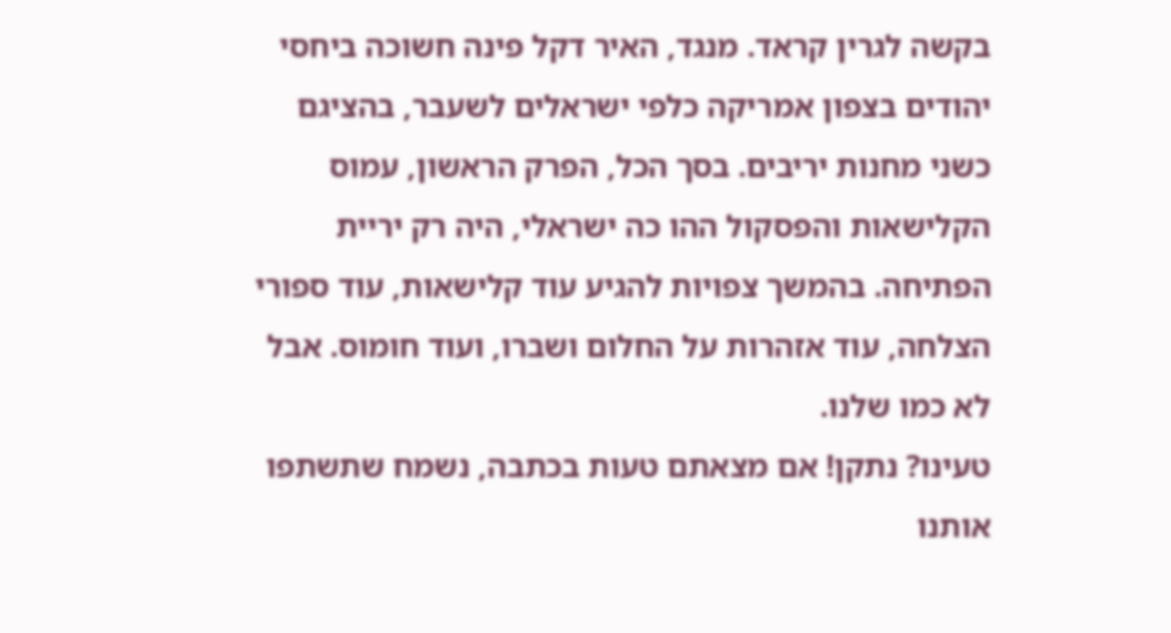בקשה לגרין קראד. מנגד, האיר דקל פינה חשוכה ביחסי יהודים בצפון אמריקה כלפי ישראלים לשעבר, בהציגם כשני מחנות יריבים. בסך הכל, הפרק הראשון, עמוס הקלישאות והפסקול ההו כה ישראלי, היה רק יריית הפתיחה. בהמשך צפויות להגיע עוד קלישאות, עוד ספורי הצלחה, עוד אזהרות על החלום ושברו, ועוד חומוס. אבל לא כמו שלנו.
טעינו? נתקן! אם מצאתם טעות בכתבה, נשמח שתשתפו אותנו